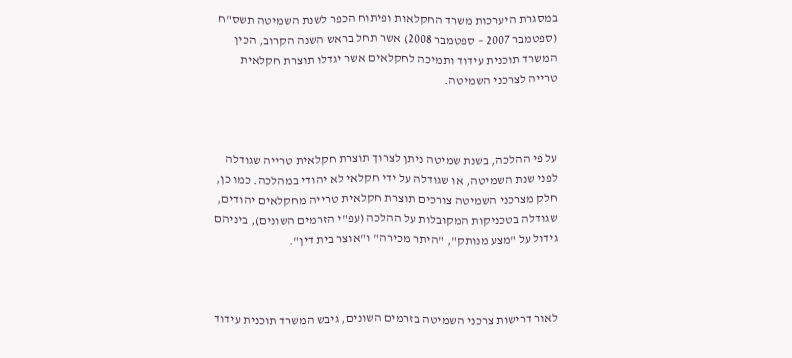במסגרת היערכות משרד החקלאות ופיתוח הכפר לשנת השמיטה תשס"ח (ספטמבר 2007 – ספטמבר 2008) אשר תחל בראש השנה הקרוב, הכין המשרד תוכנית עידוד ותמיכה לחקלאים אשר יגדלו תוצרת חקלאית טרייה לצרכני השמיטה.



על פי ההלכה, בשנת שמיטה ניתן לצרוך תוצרת חקלאית טרייה שגודלה לפני שנת השמיטה, או שגודלה על ידי חקלאי לא יהודי במהלכה. כמו כן, חלק מצרכני השמיטה צורכים תוצרת חקלאית טרייה מחקלאים יהודים, שגודלה בטכניקות המקובלות על ההלכה (עפ"י הזרמים השונים), ביניהם גידול על "מצע מנותק", "היתר מכירה" ו"אוצר בית דין".



לאור דרישות צרכני השמיטה בזרמים השונים, גיבש המשרד תוכנית עידוד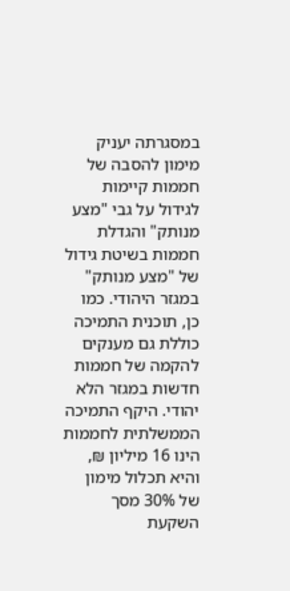במסגרתה יעניק מימון להסבה של חממות קיימות לגידול על גבי "מצע מנותק" והגדלת חממות בשיטת גידול של "מצע מנותק" במגזר היהודי. כמו כן, תוכנית התמיכה כוללת גם מענקים להקמה של חממות חדשות במגזר הלא יהודי. היקף התמיכה הממשלתית לחממות הינו 16 מיליון ₪, והיא תכלול מימון של 30% מסך השקעת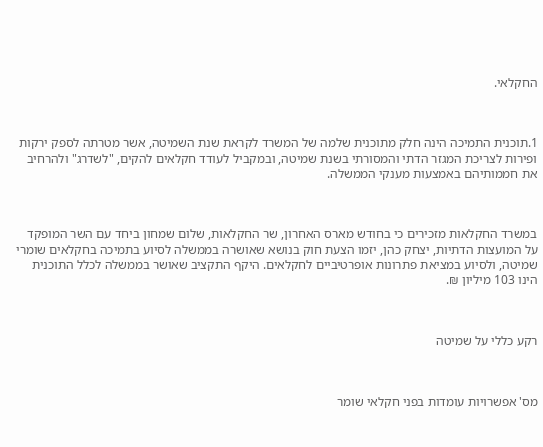החקלאי.



1.תוכנית התמיכה הינה חלק מתוכנית שלמה של המשרד לקראת שנת השמיטה, אשר מטרתה לספק ירקות ופירות לצריכת המגזר הדתי והמסורתי בשנת שמיטה, ובמקביל לעודד חקלאים להקים, "לשדרג" ולהרחיב את חממותיהם באמצעות מענקי הממשלה.



במשרד החקלאות מזכירים כי בחודש מארס האחרון, שר החקלאות, שלום שמחון ביחד עם השר המופקד על המועצות הדתיות, יצחק כהן, יזמו הצעת חוק בנושא שאושרה בממשלה לסיוע בתמיכה בחקלאים שומרי שמיטה, ולסיוע במציאת פתרונות אופרטיביים לחקלאים. היקף התקציב שאושר בממשלה לכלל התוכנית הינו 103 מיליון ₪.



רקע כללי על שמיטה



מס' אפשרויות עומדות בפני חקלאי שומר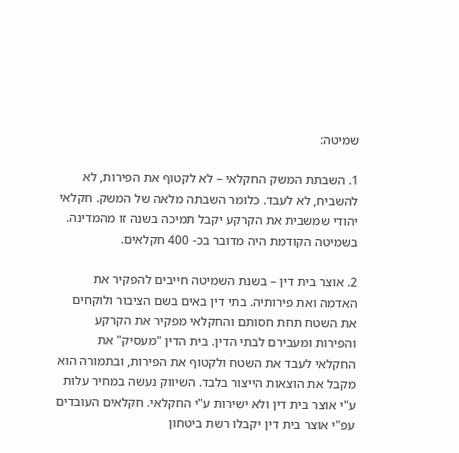שמיטה:

1. השבתת המשק החקלאי – לא לקטוף את הפירות, לא להשביח, לא לעבד. כלומר השבתה מלאה של המשק. חקלאי יהודי שמשבית את הקרקע יקבל תמיכה בשנה זו מהמדינה. בשמיטה הקודמת היה מדובר בכ- 400 חקלאים.

2. אוצר בית דין – בשנת השמיטה חייבים להפקיר את האדמה ואת פירותיה. בתי דין באים בשם הציבור ולוקחים את השטח תחת חסותם והחקלאי מפקיר את הקרקע והפירות ומעבירם לבתי הדין. בית הדין "מעסיק" את החקלאי לעבד את השטח ולקטוף את הפירות, ובתמורה הוא מקבל את הוצאות הייצור בלבד. השיווק נעשה במחיר עלות ע"י אוצר בית דין ולא ישירות ע"י החקלאי. חקלאים העובדים עפ"י אוצר בית דין יקבלו רשת ביטחון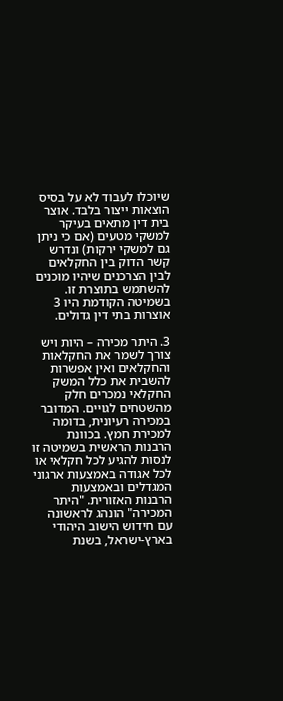שיוכלו לעבוד לא על בסיס הוצאות ייצור בלבד. אוצר בית דין מתאים בעיקר למשקי מטעים (אם כי ניתן גם למשקי ירקות) ונדרש קשר הדוק בין החקלאים לבין הצרכנים שיהיו מוכנים להשתמש בתוצרת זו. בשמיטה הקודמת היו 3 אוצרות בתי דין גדולים.

3. היתר מכירה – היות ויש צורך לשמר את החקלאות והחקלאים ואין אפשרות להשבית את כלל המשק החקלאי נמכרים חלק מהשטחים לגויים. המדובר במכירה רעיונית, בדומה למכירת חמץ. בכוונת הרבנות הראשית בשמיטה זו לנסות להגיע לכל חקלאי או לכל אגודה באמצעות ארגוני המגדלים ובאמצעות הרבנות האזורית. "היתר המכירה" הונהג לראשונה עם חידוש הישוב היהודי בארץ-ישראל, בשנת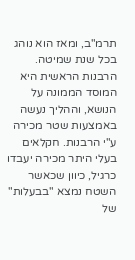תרמ"ב, ומאז הוא נוהג בכל שנת שמיטה. הרבנות הראשית היא המוסד הממונה על הנושא, וההליך נעשה באמצעות שטר מכירה ע"י הרבנות. חקלאים בעלי היתר מכירה יעבדו כרגיל, כיוון שכאשר השטח נמצא "בבעלות" של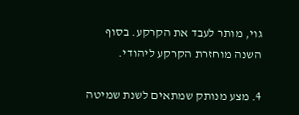גוי, מותר לעבד את הקרקע. בסוף השנה מוחזרת הקרקע ליהודי.

4. מצע מנותק שמתאים לשנת שמיטה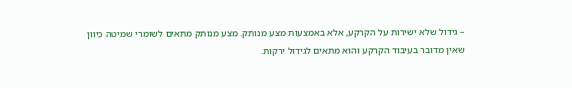– גידול שלא ישירות על הקרקע, אלא באמצעות מצע מנותק. מצע מנותק מתאים לשומרי שמיטה כיוון שאין מדובר בעיבוד הקרקע והוא מתאים לגידול ירקות.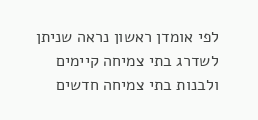לפי אומדן ראשון נראה שניתן לשדרג בתי צמיחה קיימים ולבנות בתי צמיחה חדשים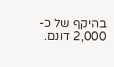בהיקף של כ- 2,000 דונם.